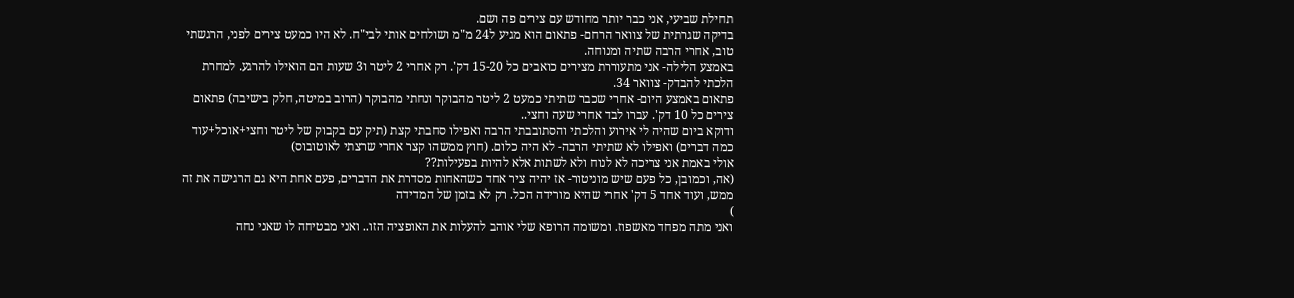תחילת שביעי, אני כבר יותר מחודש עם צירים פה ושם.
בדיקה שגרתית של צוואר הרחם- פתאום הוא מגיע ל24 מ"מ ושולחים אותי לבי"ח. לא היו כמעט צירים לפני, הרגשתי טוב, אחרי הרבה שתיה ומנוחה.
באמצע הלילה- אני מתעוררת מצירים כואבים כל 15-20 דק'. רק אחרי 2 ליטר ו3 שעות הם הואילו להרגע. למחרת הלכתי להבדק- צוואר 34.
פתאום באמצע היום- אחרי שכבר שתיתי כמעט 2 ליטר מהבוקר ונחתי מהבוקר (הרוב במיטה, חלק בישיבה) פתאום צירים כל 10 דק'. עברו לבד אחרי שעה וחצי..
ודוקא ביום שהיה לי אירוע והלכתי והסתובבתי הרבה ואפילו סחבתי קצת (תיק עם בקבוק של ליטר וחצי+אוכל+עוד כמה דברים) ואפילו לא שתיתי הרבה- לא היה כלום. (חוץ ממשהו קצר אחרי שרצתי לאוטובוס)
אולי באמת אני צריכה לא לנוח ולא לשתות אלא להיות בפעילות??
(אה, וכמובן, כל פעם שיש מוניטור- אז יהיה ציר אחד כשהאחות מסדרת את הדברים, פעם אחת היא גם הרגישה את זה ממש, ועוד אחד 5 דק' אחרי שהיא מורידה הכל. רק לא בזמן של המדידה
)
ואני מתה מפחד מאשפוז. ומשומה הרופא שלי אוהב להעלות את האופציה הזו.. ואני מבטיחה לו שאני נחה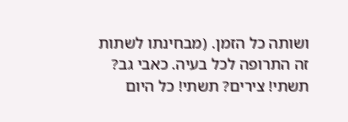ושותה כל הזמן. (מבחינתו לשתות זה התרופה לכל בעיה. כאבי גב? תשתי! צירים? תשתי! כל היום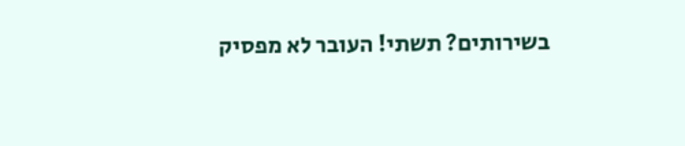בשירותים? תשתי! העובר לא מפסיק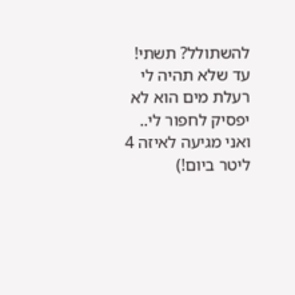להשתולל? תשתי! עד שלא תהיה לי רעלת מים הוא לא יפסיק לחפור לי.. ואני מגיעה לאיזה 4 ליטר ביום!)